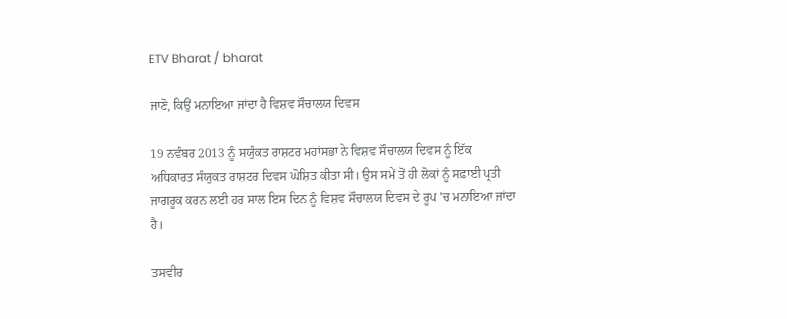ETV Bharat / bharat

ਜਾਣੋ, ਕਿਉਂ ਮਨਾਇਆ ਜਾਂਦਾ ਹੈ ਵਿਸ਼ਵ ਸੌਚਾਲਯ ਦਿਵਸ

19 ਨਵੰਬਰ 2013 ਨੂੰ ਸਯੁੰਕਤ ਰਾਸ਼ਟਰ ਮਹਾਂਸਭਾ ਨੇ ਵਿਸ਼ਵ ਸੌਚਾਲਯ ਦਿਵਸ ਨੂੰ ਇੱਕ ਅਧਿਕਾਰਤ ਸੰਯੁਕਤ ਰਾਸ਼ਟਰ ਦਿਵਸ ਘੋਸ਼ਿਤ ਕੀਤਾ ਸੀ। ਉਸ ਸਮੇਂ ਤੋਂ ਹੀ ਲੋਕਾਂ ਨੂੰ ਸਫ਼ਾਈ ਪ੍ਰਤੀ ਜਾਗਰੂਕ ਕਰਨ ਲਈ ਹਰ ਸਾਲ ਇਸ ਦਿਨ ਨੂੰ ਵਿਸ਼ਵ ਸੌਚਾਲਯ ਦਿਵਸ ਦੇ ਰੂਪ ’ਚ ਮਨਾਇਆ ਜਾਂਦਾ ਹੈ।

ਤਸਵੀਰ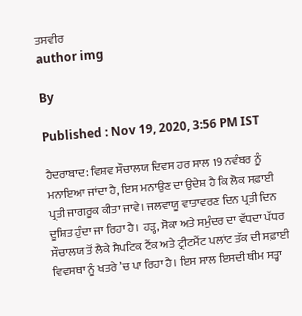ਤਸਵੀਰ
author img

By

Published : Nov 19, 2020, 3:56 PM IST

ਹੈਦਰਾਬਾਦ: ਵਿਸ਼ਵ ਸੌਚਾਲਯ ਦਿਵਸ ਹਰ ਸਾਲ 19 ਨਵੰਬਰ ਨੂੰ ਮਨਾਇਆ ਜਾਂਦਾ ਹੈ, ਇਸ ਮਨਾਉਣ ਦਾ ਉਦੇਸ਼ ਹੈ ਕਿ ਲੋਕ ਸਫ਼ਾਈ ਪ੍ਰਤੀ ਜਾਗਰੂਕ ਕੀਤਾ ਜਾਵੇ। ਜਲਵਾਯੂ ਵਾਤਾਵਰਣ ਦਿਨ ਪ੍ਰਤੀ ਦਿਨ ਦੂਸ਼ਿਤ ਹੁੰਦਾ ਜਾ ਰਿਹਾ ਹੈ। ਹੜ੍ਹ, ਸੋਕਾ ਅਤੇ ਸਮੁੰਦਰ ਦਾ ਵੱਧਦਾ ਪੱਧਰ ਸੌਚਾਲਯ ਤੋਂ ਲੈਕੇ ਸੈਪਟਿਕ ਟੈਂਕ ਅਤੇ ਟ੍ਰੀਟਮੈਂਟ ਪਲਾਂਟ ਤੱਕ ਦੀ ਸਫ਼ਾਈ ਵਿਵਸਥਾ ਨੂੰ ਖਤਰੇ ’ਚ ਪਾ ਰਿਹਾ ਹੈ। ਇਸ ਸਾਲ ਇਸਦੀ ਥੀਮ ਸਤ੍ਹਾ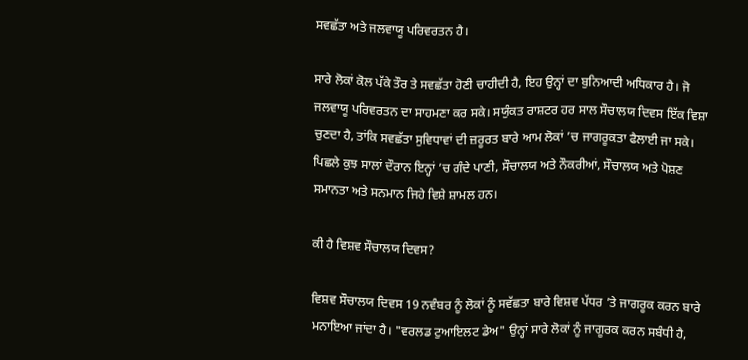ਸਵਛੱਤਾ ਅਤੇ ਜਲਵਾਯੂ ਪਰਿਵਰਤਨ ਹੈ।

ਸਾਰੇ ਲੋਕਾਂ ਕੋਲ ਪੱਕੇ ਤੌਰ ਤੇ ਸਵਛੱਤਾ ਹੋਣੀ ਚਾਹੀਦੀ ਹੈ, ਇਹ ਉਨ੍ਹਾਂ ਦਾ ਬੁਨਿਆਦੀ ਅਧਿਕਾਰ ਹੈ। ਜੋ ਜਲਵਾਯੂ ਪਰਿਵਰਤਨ ਦਾ ਸਾਹਮਣਾ ਕਰ ਸਕੇ। ਸਯੁੰਕਤ ਰਾਸ਼ਟਰ ਹਰ ਸਾਲ ਸੌਚਾਲਯ ਦਿਵਸ ਇੱਕ ਵਿਸ਼ਾ ਚੁਣਦਾ ਹੈ, ਤਾਂਕਿ ਸਵਛੱਤਾ ਸੁਵਿਧਾਵਾਂ ਦੀ ਜ਼ਰੂਰਤ ਬਾਰੇ ਆਮ ਲੋਕਾਂ ’ਚ ਜਾਗਰੂਕਤਾ ਫੈਲਾਈ ਜਾ ਸਕੇ। ਪਿਛਲੇ ਕੁਝ ਸਾਲਾਂ ਦੌਰਾਨ ਇਨ੍ਹਾਂ ’ਚ ਗੰਦੇ ਪਾਣੀ, ਸੌਚਾਲਯ ਅਤੇ ਨੌਕਰੀਆਂ, ਸੌਚਾਲਯ ਅਤੇ ਪੋਸ਼ਣ ਸਮਾਨਤਾ ਅਤੇ ਸਨਮਾਨ ਜਿਹੇ ਵਿਸ਼ੇ ਸ਼ਾਮਲ ਹਨ।

ਕੀ ਹੈ ਵਿਸ਼ਵ ਸੌਚਾਲਯ ਦਿਵਸ?

ਵਿਸ਼ਵ ਸੌਚਾਲਯ ਦਿਵਸ 19 ਨਵੰਬਰ ਨੂੰ ਲੋਕਾਂ ਨੂੰ ਸਵੱਛਤਾ ਬਾਰੇ ਵਿਸ਼ਵ ਪੱਧਰ ’ਤੇ ਜਾਗਰੂਕ ਕਰਨ ਬਾਰੇ ਮਨਾਇਆ ਜਾਂਦਾ ਹੈ। "ਵਰਲਡ ਟੁਆਇਲਟ ਡੇਅ" ਉਨ੍ਹਾਂ ਸਾਰੇ ਲੋਕਾਂ ਨੂੰ ਜਾਗੂਰਕ ਕਰਨ ਸਬੰਧੀ ਹੈ,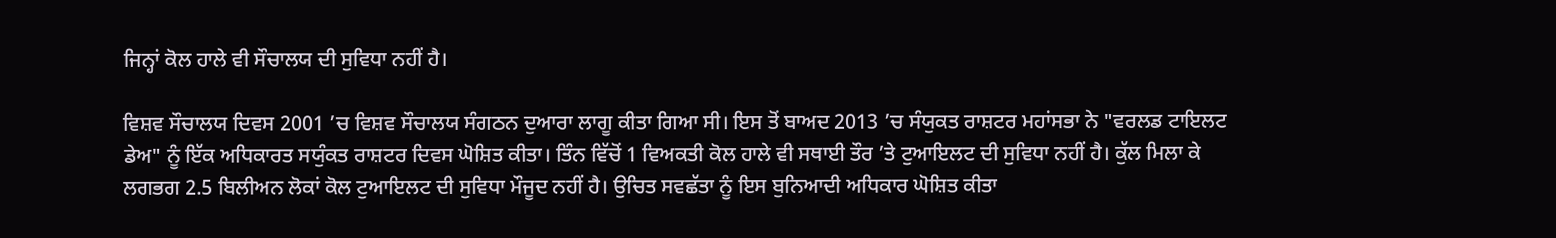ਜਿਨ੍ਹਾਂ ਕੋਲ ਹਾਲੇ ਵੀ ਸੌਚਾਲਯ ਦੀ ਸੁਵਿਧਾ ਨਹੀਂ ਹੈ।

ਵਿਸ਼ਵ ਸੌਚਾਲਯ ਦਿਵਸ 2001 ’ਚ ਵਿਸ਼ਵ ਸੌਚਾਲਯ ਸੰਗਠਨ ਦੁਆਰਾ ਲਾਗੂ ਕੀਤਾ ਗਿਆ ਸੀ। ਇਸ ਤੋਂ ਬਾਅਦ 2013 ’ਚ ਸੰਯੁਕਤ ਰਾਸ਼ਟਰ ਮਹਾਂਸਭਾ ਨੇ "ਵਰਲਡ ਟਾਇਲਟ ਡੇਅ" ਨੂੰ ਇੱਕ ਅਧਿਕਾਰਤ ਸਯੁੰਕਤ ਰਾਸ਼ਟਰ ਦਿਵਸ ਘੋਸ਼ਿਤ ਕੀਤਾ। ਤਿੰਨ ਵਿੱਚੋਂ 1 ਵਿਅਕਤੀ ਕੋਲ ਹਾਲੇ ਵੀ ਸਥਾਈ ਤੌਰ ’ਤੇ ਟੁਆਇਲਟ ਦੀ ਸੁਵਿਧਾ ਨਹੀਂ ਹੈ। ਕੁੱਲ ਮਿਲਾ ਕੇ ਲਗਭਗ 2.5 ਬਿਲੀਅਨ ਲੋਕਾਂ ਕੋਲ ਟੁਆਇਲਟ ਦੀ ਸੁਵਿਧਾ ਮੌਜੂਦ ਨਹੀਂ ਹੈ। ਉਚਿਤ ਸਵਛੱਤਾ ਨੂੰ ਇਸ ਬੁਨਿਆਦੀ ਅਧਿਕਾਰ ਘੋਸ਼ਿਤ ਕੀਤਾ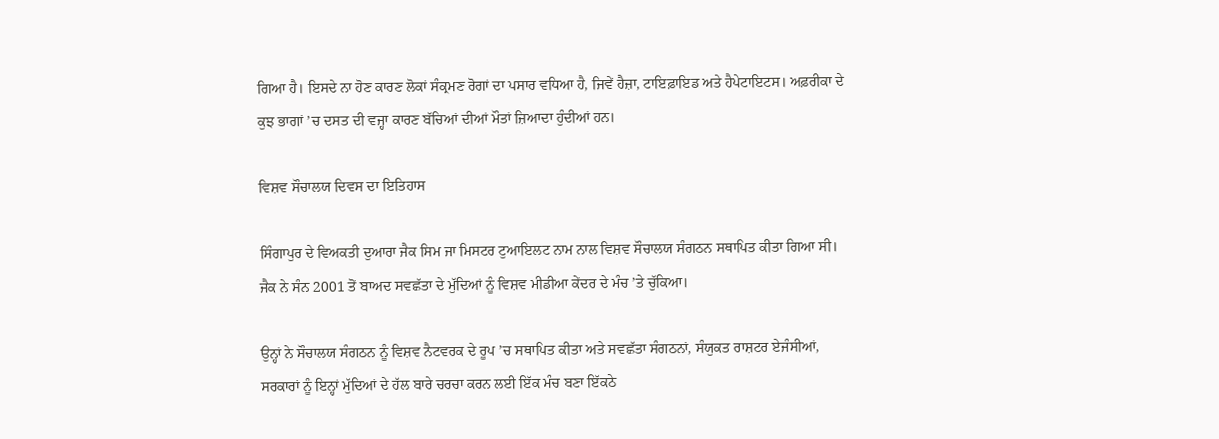ਗਿਆ ਹੈ। ਇਸਦੇ ਨਾ ਹੋਣ ਕਾਰਣ ਲੋਕਾਂ ਸੰਕ੍ਰਮਣ ਰੋਗਾਂ ਦਾ ਪਸਾਰ ਵਧਿਆ ਹੈ, ਜਿਵੇਂ ਹੈਜ਼ਾ, ਟਾਇਫ਼ਾਇਡ ਅਤੇ ਹੈਪੇਟਾਇਟਸ। ਅਫ਼ਰੀਕਾ ਦੇ ਕੁਝ ਭਾਗਾਂ ’ਚ ਦਸਤ ਦੀ ਵਜ੍ਹਾ ਕਾਰਣ ਬੱਚਿਆਂ ਦੀਆਂ ਮੌਤਾਂ ਜ਼ਿਆਦਾ ਹੁੰਦੀਆਂ ਹਨ।

ਵਿਸ਼ਵ ਸੌਚਾਲਯ ਦਿਵਸ ਦਾ ਇਤਿਹਾਸ

ਸਿੰਗਾਪੁਰ ਦੇ ਵਿਅਕਤੀ ਦੁਆਰਾ ਜੈਕ ਸਿਮ ਜਾ ਮਿਸਟਰ ਟੁਆਇਲਟ ਨਾਮ ਨਾਲ ਵਿਸ਼ਵ ਸੌਚਾਲਯ ਸੰਗਠਨ ਸਥਾਪਿਤ ਕੀਤਾ ਗਿਆ ਸੀ। ਜੈਕ ਨੇ ਸੰਨ 2001 ਤੋਂ ਬਾਅਦ ਸਵਛੱਤਾ ਦੇ ਮੁੱਦਿਆਂ ਨੂੰ ਵਿਸ਼ਵ ਮੀਡੀਆ ਕੇਂਦਰ ਦੇ ਮੰਚ ’ਤੇ ਚੁੱਕਿਆ।

ਉਨ੍ਹਾਂ ਨੇ ਸੌਚਾਲਯ ਸੰਗਠਨ ਨੂੰ ਵਿਸ਼ਵ ਨੈਟਵਰਕ ਦੇ ਰੂਪ ’ਚ ਸਥਾਪਿਤ ਕੀਤਾ ਅਤੇ ਸਵਛੱਤਾ ਸੰਗਠਨਾਂ, ਸੰਯੁਕਤ ਰਾਸ਼ਟਰ ਏਜੰਸੀਆਂ, ਸਰਕਾਰਾਂ ਨੂੰ ਇਨ੍ਹਾਂ ਮੁੱਦਿਆਂ ਦੇ ਹੱਲ ਬਾਰੇ ਚਰਚਾ ਕਰਨ ਲਈ ਇੱਕ ਮੰਚ ਬਣਾ ਇੱਕਠੇ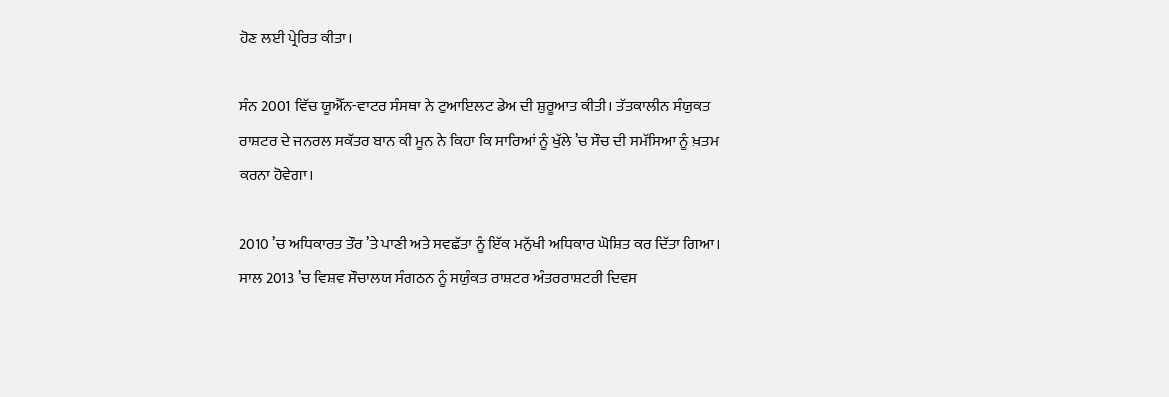ਹੋਣ ਲਈ ਪ੍ਰੇਰਿਤ ਕੀਤਾ।

ਸੰਨ 2001 ਵਿੱਚ ਯੂਐੱਨ-ਵਾਟਰ ਸੰਸਥਾ ਨੇ ਟੁਆਇਲਟ ਡੇਅ ਦੀ ਸ਼ੁਰੂਆਤ ਕੀਤੀ। ਤੱਤਕਾਲੀਨ ਸੰਯੁਕਤ ਰਾਸ਼ਟਰ ਦੇ ਜਨਰਲ ਸਕੱਤਰ ਬਾਨ ਕੀ ਮੂਨ ਨੇ ਕਿਹਾ ਕਿ ਸਾਰਿਆਂ ਨੂੰ ਖੁੱਲੇ ’ਚ ਸੌਚ ਦੀ ਸਮੱਸਿਆ ਨੂੰ ਖ਼ਤਮ ਕਰਨਾ ਹੋਵੇਗਾ।

2010 ’ਚ ਅਧਿਕਾਰਤ ਤੌਰ ’ਤੇ ਪਾਣੀ ਅਤੇ ਸਵਛੱਤਾ ਨੂੰ ਇੱਕ ਮਨੁੱਖੀ ਅਧਿਕਾਰ ਘੋਸ਼ਿਤ ਕਰ ਦਿੱਤਾ ਗਿਆ। ਸਾਲ 2013 ’ਚ ਵਿਸ਼ਵ ਸੌਚਾਲਯ ਸੰਗਠਨ ਨੂੰ ਸਯੁੰਕਤ ਰਾਸ਼ਟਰ ਅੰਤਰਰਾਸ਼ਟਰੀ ਦਿਵਸ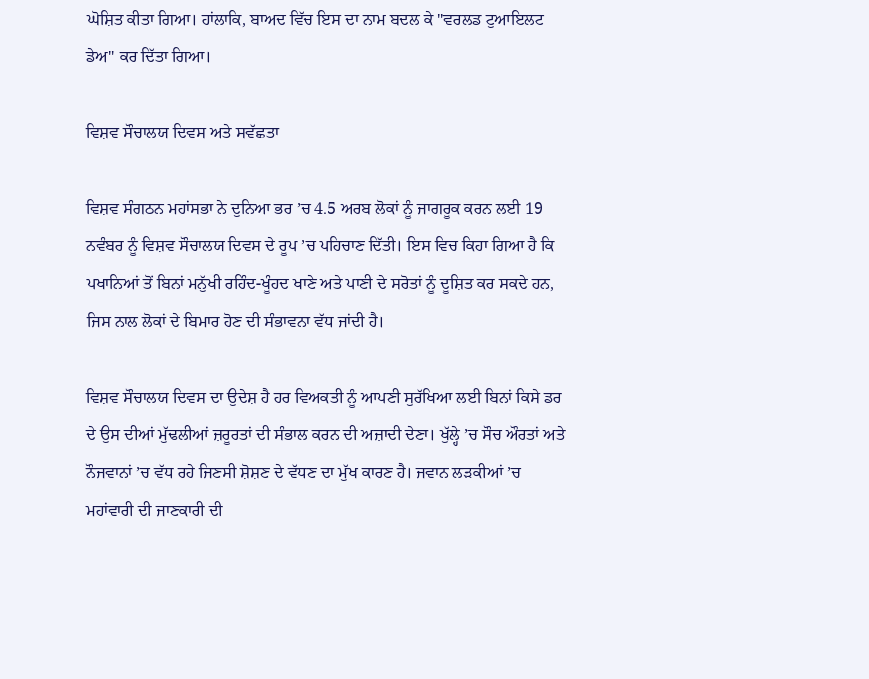ਘੋਸ਼ਿਤ ਕੀਤਾ ਗਿਆ। ਹਾਂਲਾਕਿ, ਬਾਅਦ ਵਿੱਚ ਇਸ ਦਾ ਨਾਮ ਬਦਲ ਕੇ "ਵਰਲਡ ਟੁਆਇਲਟ ਡੇਅ" ਕਰ ਦਿੱਤਾ ਗਿਆ।

ਵਿਸ਼ਵ ਸੌਚਾਲਯ ਦਿਵਸ ਅਤੇ ਸਵੱਛਤਾ

ਵਿਸ਼ਵ ਸੰਗਠਨ ਮਹਾਂਸਭਾ ਨੇ ਦੁਨਿਆ ਭਰ ’ਚ 4.5 ਅਰਬ ਲੋਕਾਂ ਨੂੰ ਜਾਗਰੂਕ ਕਰਨ ਲਈ 19 ਨਵੰਬਰ ਨੂੰ ਵਿਸ਼ਵ ਸੌਚਾਲਯ ਦਿਵਸ ਦੇ ਰੂਪ ’ਚ ਪਹਿਚਾਣ ਦਿੱਤੀ। ਇਸ ਵਿਚ ਕਿਹਾ ਗਿਆ ਹੈ ਕਿ ਪਖਾਨਿਆਂ ਤੋਂ ਬਿਨਾਂ ਮਨੁੱਖੀ ਰਹਿੰਦ-ਖੂੰਹਦ ਖਾਣੇ ਅਤੇ ਪਾਣੀ ਦੇ ਸਰੋਤਾਂ ਨੂੰ ਦੂਸ਼ਿਤ ਕਰ ਸਕਦੇ ਹਨ, ਜਿਸ ਨਾਲ ਲੋਕਾਂ ਦੇ ਬਿਮਾਰ ਹੋਣ ਦੀ ਸੰਭਾਵਨਾ ਵੱਧ ਜਾਂਦੀ ਹੈ।

ਵਿਸ਼ਵ ਸੌਚਾਲਯ ਦਿਵਸ ਦਾ ਉਦੇਸ਼ ਹੈ ਹਰ ਵਿਅਕਤੀ ਨੂੰ ਆਪਣੀ ਸੁਰੱਖਿਆ ਲਈ ਬਿਨਾਂ ਕਿਸੇ ਡਰ ਦੇ ਉਸ ਦੀਆਂ ਮੁੱਢਲੀਆਂ ਜ਼ਰੂਰਤਾਂ ਦੀ ਸੰਭਾਲ ਕਰਨ ਦੀ ਅਜ਼ਾਦੀ ਦੇਣਾ। ਖੁੱਲ੍ਹੇ ’ਚ ਸੌਚ ਔਰਤਾਂ ਅਤੇ ਨੌਜਵਾਨਾਂ ’ਚ ਵੱਧ ਰਹੇ ਜਿਣਸੀ ਸ਼ੋਸ਼ਣ ਦੇ ਵੱਧਣ ਦਾ ਮੁੱਖ ਕਾਰਣ ਹੈ। ਜਵਾਨ ਲੜਕੀਆਂ ’ਚ ਮਹਾਂਵਾਰੀ ਦੀ ਜਾਣਕਾਰੀ ਦੀ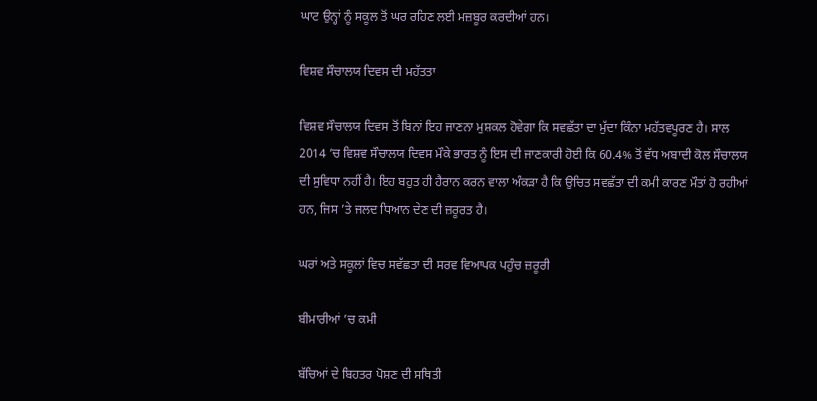ਘਾਟ ਉਨ੍ਹਾਂ ਨੂੰ ਸਕੂਲ ਤੋਂ ਘਰ ਰਹਿਣ ਲਈ ਮਜ਼ਬੂਰ ਕਰਦੀਆਂ ਹਨ।

ਵਿਸ਼ਵ ਸੌਚਾਲਯ ਦਿਵਸ ਦੀ ਮਹੱਤਤਾ

ਵਿਸ਼ਵ ਸੌਚਾਲਯ ਦਿਵਸ ਤੋਂ ਬਿਨਾਂ ਇਹ ਜਾਣਨਾ ਮੁਸ਼ਕਲ ਹੋਵੇਗਾ ਕਿ ਸਵਛੱਤਾ ਦਾ ਮੁੱਦਾ ਕਿੰਨਾ ਮਹੱਤਵਪੂਰਣ ਹੈ। ਸਾਲ 2014 ’ਚ ਵਿਸ਼ਵ ਸੌਚਾਲਯ ਦਿਵਸ ਮੌਕੇ ਭਾਰਤ ਨੂੰ ਇਸ ਦੀ ਜਾਣਕਾਰੀ ਹੋਈ ਕਿ 60.4% ਤੋਂ ਵੱਧ ਅਬਾਦੀ ਕੋਲ ਸੌਚਾਲਯ ਦੀ ਸੁਵਿਧਾ ਨਹੀਂ ਹੈ। ਇਹ ਬਹੁਤ ਹੀ ਹੈਰਾਨ ਕਰਨ ਵਾਲਾ ਅੰਕੜਾ ਹੈ ਕਿ ਉਚਿਤ ਸਵਛੱਤਾ ਦੀ ਕਮੀ ਕਾਰਣ ਮੌਤਾਂ ਹੋ ਰਹੀਆਂ ਹਨ, ਜਿਸ ’ਤੇ ਜਲਦ ਧਿਆਨ ਦੇਣ ਦੀ ਜ਼ਰੂਰਤ ਹੈ।

ਘਰਾਂ ਅਤੇ ਸਕੂਲਾਂ ਵਿਚ ਸਵੱਛਤਾ ਦੀ ਸਰਵ ਵਿਆਪਕ ਪਹੁੰਚ ਜ਼ਰੂਰੀ

ਬੀਮਾਰੀਆਂ ’ਚ ਕਮੀ

ਬੱਚਿਆਂ ਦੇ ਬਿਹਤਰ ਪੋਸ਼ਣ ਦੀ ਸਥਿਤੀ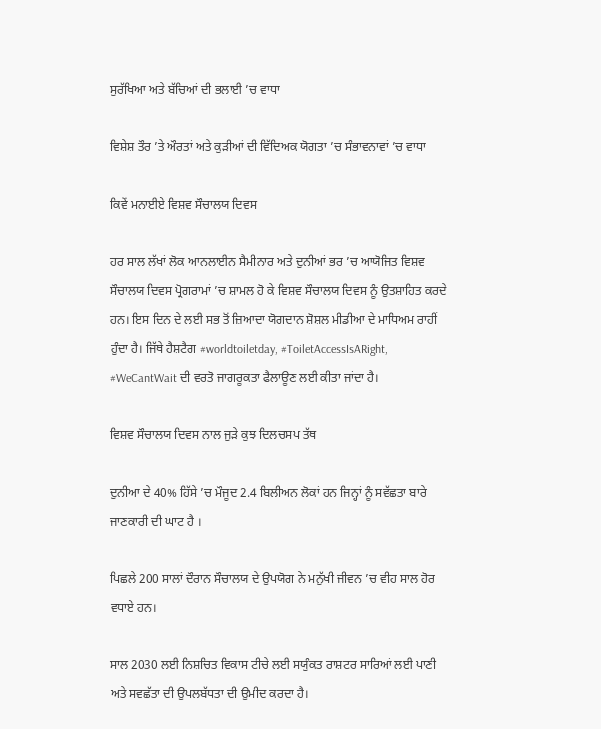ਸੁਰੱਖਿਆ ਅਤੇ ਬੱਚਿਆਂ ਦੀ ਭਲਾਈ ’ਚ ਵਾਧਾ

ਵਿਸ਼ੇਸ਼ ਤੌਰ ’ਤੇ ਔਰਤਾਂ ਅਤੇ ਕੁੜੀਆਂ ਦੀ ਵਿੱਦਿਅਕ ਯੋਗਤਾ ’ਚ ਸੰਭਾਵਨਾਵਾਂ ’ਚ ਵਾਧਾ

ਕਿਵੇਂ ਮਨਾਈਏ ਵਿਸ਼ਵ ਸੌਚਾਲਯ ਦਿਵਸ

ਹਰ ਸਾਲ ਲੱਖਾਂ ਲੋਕ ਆਨਲਾਈਨ ਸੈਮੀਨਾਰ ਅਤੇ ਦੁਨੀਆਂ ਭਰ ’ਚ ਆਯੋਜਿਤ ਵਿਸ਼ਵ ਸੌਚਾਲਯ ਦਿਵਸ ਪ੍ਰੋਗਰਾਮਾਂ ’ਚ ਸ਼ਾਮਲ ਹੋ ਕੇ ਵਿਸ਼ਵ ਸੌਚਾਲਯ ਦਿਵਸ ਨੂੰ ਉਤਸ਼ਾਹਿਤ ਕਰਦੇ ਹਨ। ਇਸ ਦਿਨ ਦੇ ਲਈ ਸਭ ਤੋਂ ਜ਼ਿਆਦਾ ਯੋਗਦਾਨ ਸ਼ੋਸ਼ਲ ਮੀਡੀਆ ਦੇ ਮਾਧਿਅਮ ਰਾਹੀਂ ਹੁੰਦਾ ਹੈ। ਜਿੱਥੇ ਹੈਸ਼ਟੈਗ #worldtoiletday, #ToiletAccessIsARight, #WeCantWait ਦੀ ਵਰਤੋ ਜਾਗਰੂਕਤਾ ਫੈਲਾਊਣ ਲਈ ਕੀਤਾ ਜਾਂਦਾ ਹੈ।

ਵਿਸ਼ਵ ਸੌਚਾਲਯ ਦਿਵਸ ਨਾਲ ਜੁੜੇ ਕੁਝ ਦਿਲਚਸਪ ਤੱਥ

ਦੁਨੀਆ ਦੇ 40% ਹਿੱਸੇ ’ਚ ਮੌਜੂਦ 2.4 ਬਿਲੀਅਨ ਲੋਕਾਂ ਹਨ ਜਿਨ੍ਹਾਂ ਨੂੰ ਸਵੱਛਤਾ ਬਾਰੇ ਜਾਣਕਾਰੀ ਦੀ ਘਾਟ ਹੈ ।

ਪਿਛਲੇ 200 ਸਾਲਾਂ ਦੌਰਾਨ ਸੌਚਾਲਯ ਦੇ ਉਪਯੋਗ ਨੇ ਮਨੁੱਖੀ ਜੀਵਨ ’ਚ ਵੀਹ ਸਾਲ ਹੋਰ ਵਧਾਏ ਹਨ।

ਸਾਲ 2030 ਲਈ ਨਿਸ਼ਚਿਤ ਵਿਕਾਸ ਟੀਚੇ ਲਈ ਸਯੁੰਕਤ ਰਾਸ਼ਟਰ ਸਾਰਿਆਂ ਲਈ ਪਾਣੀ ਅਤੇ ਸਵਛੱਤਾ ਦੀ ਉਪਲਬੱਧਤਾ ਦੀ ਉਮੀਦ ਕਰਦਾ ਹੈ।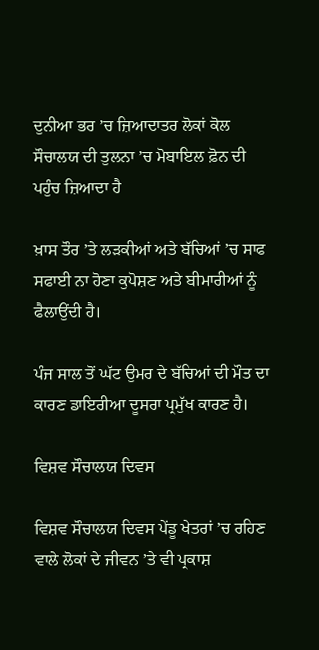ਦੁਨੀਆ ਭਰ ’ਚ ਜ਼ਿਆਦਾਤਰ ਲੋਕਾਂ ਕੋਲ ਸੌਚਾਲਯ ਦੀ ਤੁਲਨਾ ’ਚ ਮੋਬਾਇਲ ਫ਼ੋਨ ਦੀ ਪਹੁੰਚ ਜ਼ਿਆਦਾ ਹੈ

ਖ਼ਾਸ ਤੌਰ ’ਤੇ ਲੜਕੀਆਂ ਅਤੇ ਬੱਚਿਆਂ ’ਚ ਸਾਫ ਸਫਾਈ ਨਾ ਹੋਣਾ ਕੁਪੋਸ਼ਣ ਅਤੇ ਬੀਮਾਰੀਆਂ ਨੂੰ ਫੈਲਾਉਂਦੀ ਹੈ।

ਪੰਜ ਸਾਲ ਤੋਂ ਘੱਟ ਉਮਰ ਦੇ ਬੱਚਿਆਂ ਦੀ ਮੌਤ ਦਾ ਕਾਰਣ ਡਾਇਰੀਆ ਦੂਸਰਾ ਪ੍ਰਮੁੱਖ ਕਾਰਣ ਹੈ।

ਵਿਸ਼ਵ ਸੌਚਾਲਯ ਦਿਵਸ

ਵਿਸ਼ਵ ਸੌਚਾਲਯ ਦਿਵਸ ਪੇਂਡੂ ਖੇਤਰਾਂ ’ਚ ਰਹਿਣ ਵਾਲੇ ਲੋਕਾਂ ਦੇ ਜੀਵਨ ’ਤੇ ਵੀ ਪ੍ਰਕਾਸ਼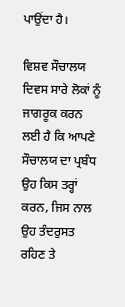ਪਾਉਂਦਾ ਹੈ।

ਵਿਸ਼ਵ ਸੌਚਾਲਯ ਦਿਵਸ ਸਾਰੇ ਲੋਕਾਂ ਨੂੰ ਜਾਗਰੂਕ ਕਰਨ ਲਈ ਹੈ ਕਿ ਆਪਣੇ ਸੌਚਾਲਯ ਦਾ ਪ੍ਰਬੰਧ ਉਹ ਕਿਸ ਤਰ੍ਹਾਂ ਕਰਨ, ਜਿਸ ਨਾਲ ਉਹ ਤੰਦਰੁਸਤ ਰਹਿਣ ਤੇ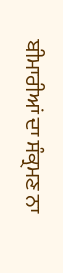ਬੀਮਾਰੀਆਂ ਦਾ ਸੰਕ੍ਰਮਣ ਨਾ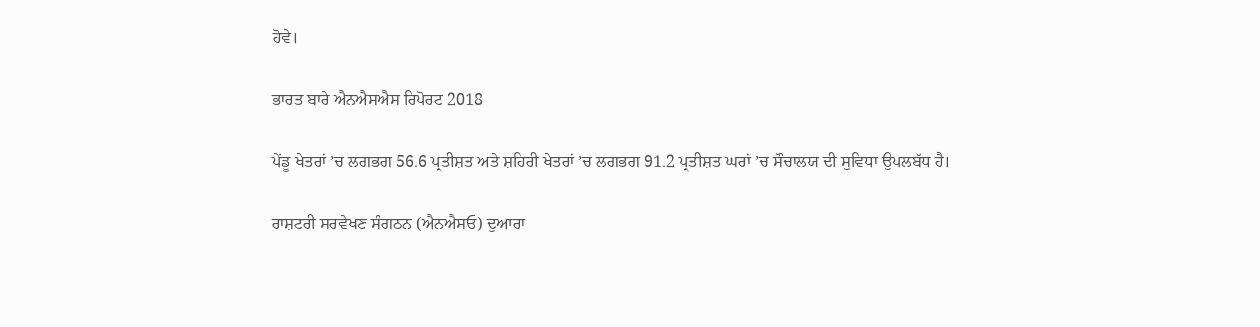ਹੋਵੇ।

ਭਾਰਤ ਬਾਰੇ ਐਨਐਸਐਸ ਰਿਪੋਰਟ 2018

ਪੇਂਡੂ ਖੇਤਰਾਂ ’ਚ ਲਗਭਗ 56.6 ਪ੍ਰਤੀਸ਼ਤ ਅਤੇ ਸ਼ਹਿਰੀ ਖੇਤਰਾਂ ’ਚ ਲਗਭਗ 91.2 ਪ੍ਰਤੀਸ਼ਤ ਘਰਾਂ ’ਚ ਸੌਚਾਲਯ ਦੀ ਸੁਵਿਧਾ ਉਪਲਬੱਧ ਹੈ।

ਰਾਸ਼ਟਰੀ ਸਰਵੇਖਣ ਸੰਗਠਨ (ਐਨਐਸਓ) ਦੁਆਰਾ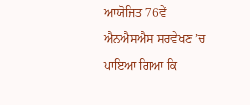ਆਯੋਜਿਤ 76ਵੇਂ ਐਨਐਸਐਸ ਸਰਵੇਖਣ ’ਚ ਪਾਇਆ ਗਿਆ ਕਿ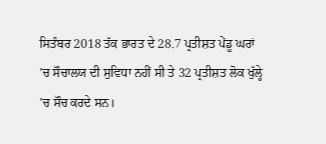ਸਿਤੰਬਰ 2018 ਤੱਕ ਭਾਰਤ ਦੇ 28.7 ਪ੍ਰਤੀਸ਼ਤ ਪੇਂਡੂ ਘਰਾਂ ’ਚ ਸੌਚਾਲਯ ਦੀ ਸੁਵਿਧਾ ਨਹੀਂ ਸੀ ਤੇ 32 ਪ੍ਰਤੀਸ਼ਤ ਲੋਕ ਖੁੱਲ੍ਹੇ ’ਚ ਸੌਚ ਕਰਦੇ ਸਨ।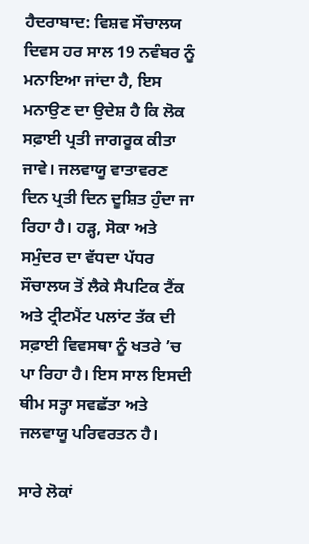ਹੈਦਰਾਬਾਦ: ਵਿਸ਼ਵ ਸੌਚਾਲਯ ਦਿਵਸ ਹਰ ਸਾਲ 19 ਨਵੰਬਰ ਨੂੰ ਮਨਾਇਆ ਜਾਂਦਾ ਹੈ, ਇਸ ਮਨਾਉਣ ਦਾ ਉਦੇਸ਼ ਹੈ ਕਿ ਲੋਕ ਸਫ਼ਾਈ ਪ੍ਰਤੀ ਜਾਗਰੂਕ ਕੀਤਾ ਜਾਵੇ। ਜਲਵਾਯੂ ਵਾਤਾਵਰਣ ਦਿਨ ਪ੍ਰਤੀ ਦਿਨ ਦੂਸ਼ਿਤ ਹੁੰਦਾ ਜਾ ਰਿਹਾ ਹੈ। ਹੜ੍ਹ, ਸੋਕਾ ਅਤੇ ਸਮੁੰਦਰ ਦਾ ਵੱਧਦਾ ਪੱਧਰ ਸੌਚਾਲਯ ਤੋਂ ਲੈਕੇ ਸੈਪਟਿਕ ਟੈਂਕ ਅਤੇ ਟ੍ਰੀਟਮੈਂਟ ਪਲਾਂਟ ਤੱਕ ਦੀ ਸਫ਼ਾਈ ਵਿਵਸਥਾ ਨੂੰ ਖਤਰੇ ’ਚ ਪਾ ਰਿਹਾ ਹੈ। ਇਸ ਸਾਲ ਇਸਦੀ ਥੀਮ ਸਤ੍ਹਾ ਸਵਛੱਤਾ ਅਤੇ ਜਲਵਾਯੂ ਪਰਿਵਰਤਨ ਹੈ।

ਸਾਰੇ ਲੋਕਾਂ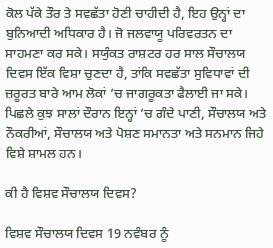ਕੋਲ ਪੱਕੇ ਤੌਰ ਤੇ ਸਵਛੱਤਾ ਹੋਣੀ ਚਾਹੀਦੀ ਹੈ, ਇਹ ਉਨ੍ਹਾਂ ਦਾ ਬੁਨਿਆਦੀ ਅਧਿਕਾਰ ਹੈ। ਜੋ ਜਲਵਾਯੂ ਪਰਿਵਰਤਨ ਦਾ ਸਾਹਮਣਾ ਕਰ ਸਕੇ। ਸਯੁੰਕਤ ਰਾਸ਼ਟਰ ਹਰ ਸਾਲ ਸੌਚਾਲਯ ਦਿਵਸ ਇੱਕ ਵਿਸ਼ਾ ਚੁਣਦਾ ਹੈ, ਤਾਂਕਿ ਸਵਛੱਤਾ ਸੁਵਿਧਾਵਾਂ ਦੀ ਜ਼ਰੂਰਤ ਬਾਰੇ ਆਮ ਲੋਕਾਂ ’ਚ ਜਾਗਰੂਕਤਾ ਫੈਲਾਈ ਜਾ ਸਕੇ। ਪਿਛਲੇ ਕੁਝ ਸਾਲਾਂ ਦੌਰਾਨ ਇਨ੍ਹਾਂ ’ਚ ਗੰਦੇ ਪਾਣੀ, ਸੌਚਾਲਯ ਅਤੇ ਨੌਕਰੀਆਂ, ਸੌਚਾਲਯ ਅਤੇ ਪੋਸ਼ਣ ਸਮਾਨਤਾ ਅਤੇ ਸਨਮਾਨ ਜਿਹੇ ਵਿਸ਼ੇ ਸ਼ਾਮਲ ਹਨ।

ਕੀ ਹੈ ਵਿਸ਼ਵ ਸੌਚਾਲਯ ਦਿਵਸ?

ਵਿਸ਼ਵ ਸੌਚਾਲਯ ਦਿਵਸ 19 ਨਵੰਬਰ ਨੂੰ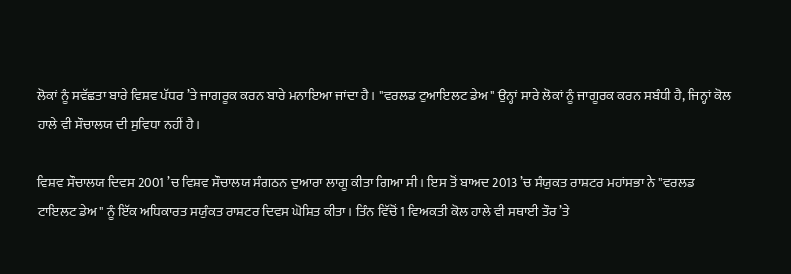ਲੋਕਾਂ ਨੂੰ ਸਵੱਛਤਾ ਬਾਰੇ ਵਿਸ਼ਵ ਪੱਧਰ ’ਤੇ ਜਾਗਰੂਕ ਕਰਨ ਬਾਰੇ ਮਨਾਇਆ ਜਾਂਦਾ ਹੈ। "ਵਰਲਡ ਟੁਆਇਲਟ ਡੇਅ" ਉਨ੍ਹਾਂ ਸਾਰੇ ਲੋਕਾਂ ਨੂੰ ਜਾਗੂਰਕ ਕਰਨ ਸਬੰਧੀ ਹੈ, ਜਿਨ੍ਹਾਂ ਕੋਲ ਹਾਲੇ ਵੀ ਸੌਚਾਲਯ ਦੀ ਸੁਵਿਧਾ ਨਹੀਂ ਹੈ।

ਵਿਸ਼ਵ ਸੌਚਾਲਯ ਦਿਵਸ 2001 ’ਚ ਵਿਸ਼ਵ ਸੌਚਾਲਯ ਸੰਗਠਨ ਦੁਆਰਾ ਲਾਗੂ ਕੀਤਾ ਗਿਆ ਸੀ। ਇਸ ਤੋਂ ਬਾਅਦ 2013 ’ਚ ਸੰਯੁਕਤ ਰਾਸ਼ਟਰ ਮਹਾਂਸਭਾ ਨੇ "ਵਰਲਡ ਟਾਇਲਟ ਡੇਅ" ਨੂੰ ਇੱਕ ਅਧਿਕਾਰਤ ਸਯੁੰਕਤ ਰਾਸ਼ਟਰ ਦਿਵਸ ਘੋਸ਼ਿਤ ਕੀਤਾ। ਤਿੰਨ ਵਿੱਚੋਂ 1 ਵਿਅਕਤੀ ਕੋਲ ਹਾਲੇ ਵੀ ਸਥਾਈ ਤੌਰ ’ਤੇ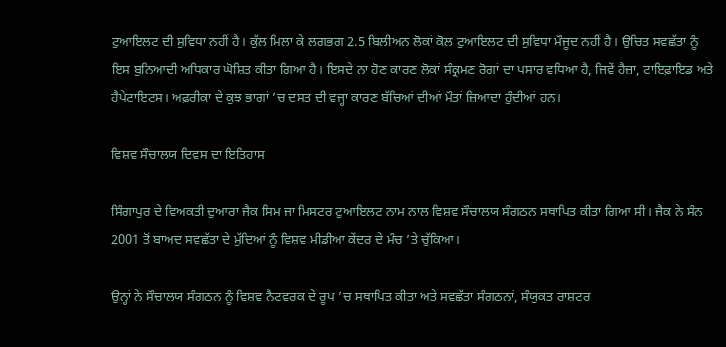ਟੁਆਇਲਟ ਦੀ ਸੁਵਿਧਾ ਨਹੀਂ ਹੈ। ਕੁੱਲ ਮਿਲਾ ਕੇ ਲਗਭਗ 2.5 ਬਿਲੀਅਨ ਲੋਕਾਂ ਕੋਲ ਟੁਆਇਲਟ ਦੀ ਸੁਵਿਧਾ ਮੌਜੂਦ ਨਹੀਂ ਹੈ। ਉਚਿਤ ਸਵਛੱਤਾ ਨੂੰ ਇਸ ਬੁਨਿਆਦੀ ਅਧਿਕਾਰ ਘੋਸ਼ਿਤ ਕੀਤਾ ਗਿਆ ਹੈ। ਇਸਦੇ ਨਾ ਹੋਣ ਕਾਰਣ ਲੋਕਾਂ ਸੰਕ੍ਰਮਣ ਰੋਗਾਂ ਦਾ ਪਸਾਰ ਵਧਿਆ ਹੈ, ਜਿਵੇਂ ਹੈਜ਼ਾ, ਟਾਇਫ਼ਾਇਡ ਅਤੇ ਹੈਪੇਟਾਇਟਸ। ਅਫ਼ਰੀਕਾ ਦੇ ਕੁਝ ਭਾਗਾਂ ’ਚ ਦਸਤ ਦੀ ਵਜ੍ਹਾ ਕਾਰਣ ਬੱਚਿਆਂ ਦੀਆਂ ਮੌਤਾਂ ਜ਼ਿਆਦਾ ਹੁੰਦੀਆਂ ਹਨ।

ਵਿਸ਼ਵ ਸੌਚਾਲਯ ਦਿਵਸ ਦਾ ਇਤਿਹਾਸ

ਸਿੰਗਾਪੁਰ ਦੇ ਵਿਅਕਤੀ ਦੁਆਰਾ ਜੈਕ ਸਿਮ ਜਾ ਮਿਸਟਰ ਟੁਆਇਲਟ ਨਾਮ ਨਾਲ ਵਿਸ਼ਵ ਸੌਚਾਲਯ ਸੰਗਠਨ ਸਥਾਪਿਤ ਕੀਤਾ ਗਿਆ ਸੀ। ਜੈਕ ਨੇ ਸੰਨ 2001 ਤੋਂ ਬਾਅਦ ਸਵਛੱਤਾ ਦੇ ਮੁੱਦਿਆਂ ਨੂੰ ਵਿਸ਼ਵ ਮੀਡੀਆ ਕੇਂਦਰ ਦੇ ਮੰਚ ’ਤੇ ਚੁੱਕਿਆ।

ਉਨ੍ਹਾਂ ਨੇ ਸੌਚਾਲਯ ਸੰਗਠਨ ਨੂੰ ਵਿਸ਼ਵ ਨੈਟਵਰਕ ਦੇ ਰੂਪ ’ਚ ਸਥਾਪਿਤ ਕੀਤਾ ਅਤੇ ਸਵਛੱਤਾ ਸੰਗਠਨਾਂ, ਸੰਯੁਕਤ ਰਾਸ਼ਟਰ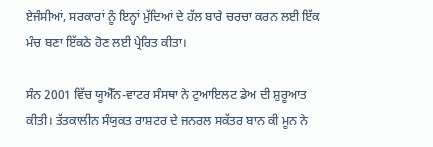ਏਜੰਸੀਆਂ, ਸਰਕਾਰਾਂ ਨੂੰ ਇਨ੍ਹਾਂ ਮੁੱਦਿਆਂ ਦੇ ਹੱਲ ਬਾਰੇ ਚਰਚਾ ਕਰਨ ਲਈ ਇੱਕ ਮੰਚ ਬਣਾ ਇੱਕਠੇ ਹੋਣ ਲਈ ਪ੍ਰੇਰਿਤ ਕੀਤਾ।

ਸੰਨ 2001 ਵਿੱਚ ਯੂਐੱਨ-ਵਾਟਰ ਸੰਸਥਾ ਨੇ ਟੁਆਇਲਟ ਡੇਅ ਦੀ ਸ਼ੁਰੂਆਤ ਕੀਤੀ। ਤੱਤਕਾਲੀਨ ਸੰਯੁਕਤ ਰਾਸ਼ਟਰ ਦੇ ਜਨਰਲ ਸਕੱਤਰ ਬਾਨ ਕੀ ਮੂਨ ਨੇ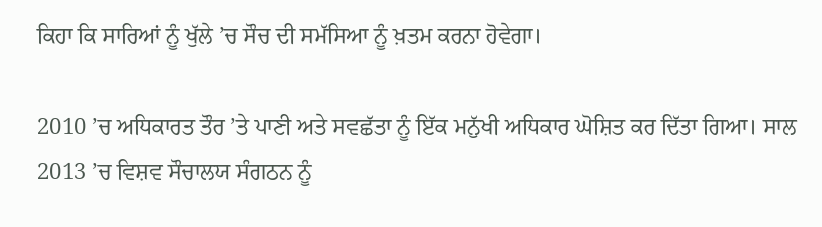ਕਿਹਾ ਕਿ ਸਾਰਿਆਂ ਨੂੰ ਖੁੱਲੇ ’ਚ ਸੌਚ ਦੀ ਸਮੱਸਿਆ ਨੂੰ ਖ਼ਤਮ ਕਰਨਾ ਹੋਵੇਗਾ।

2010 ’ਚ ਅਧਿਕਾਰਤ ਤੌਰ ’ਤੇ ਪਾਣੀ ਅਤੇ ਸਵਛੱਤਾ ਨੂੰ ਇੱਕ ਮਨੁੱਖੀ ਅਧਿਕਾਰ ਘੋਸ਼ਿਤ ਕਰ ਦਿੱਤਾ ਗਿਆ। ਸਾਲ 2013 ’ਚ ਵਿਸ਼ਵ ਸੌਚਾਲਯ ਸੰਗਠਨ ਨੂੰ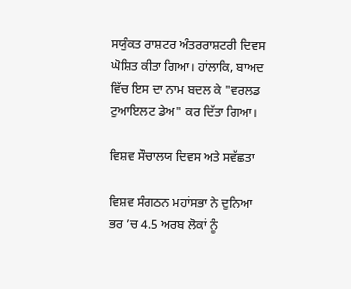ਸਯੁੰਕਤ ਰਾਸ਼ਟਰ ਅੰਤਰਰਾਸ਼ਟਰੀ ਦਿਵਸ ਘੋਸ਼ਿਤ ਕੀਤਾ ਗਿਆ। ਹਾਂਲਾਕਿ, ਬਾਅਦ ਵਿੱਚ ਇਸ ਦਾ ਨਾਮ ਬਦਲ ਕੇ "ਵਰਲਡ ਟੁਆਇਲਟ ਡੇਅ" ਕਰ ਦਿੱਤਾ ਗਿਆ।

ਵਿਸ਼ਵ ਸੌਚਾਲਯ ਦਿਵਸ ਅਤੇ ਸਵੱਛਤਾ

ਵਿਸ਼ਵ ਸੰਗਠਨ ਮਹਾਂਸਭਾ ਨੇ ਦੁਨਿਆ ਭਰ ’ਚ 4.5 ਅਰਬ ਲੋਕਾਂ ਨੂੰ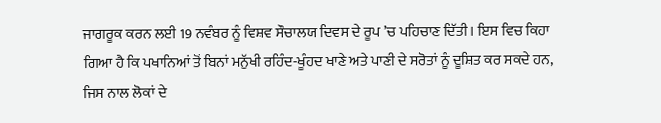ਜਾਗਰੂਕ ਕਰਨ ਲਈ 19 ਨਵੰਬਰ ਨੂੰ ਵਿਸ਼ਵ ਸੌਚਾਲਯ ਦਿਵਸ ਦੇ ਰੂਪ ’ਚ ਪਹਿਚਾਣ ਦਿੱਤੀ। ਇਸ ਵਿਚ ਕਿਹਾ ਗਿਆ ਹੈ ਕਿ ਪਖਾਨਿਆਂ ਤੋਂ ਬਿਨਾਂ ਮਨੁੱਖੀ ਰਹਿੰਦ-ਖੂੰਹਦ ਖਾਣੇ ਅਤੇ ਪਾਣੀ ਦੇ ਸਰੋਤਾਂ ਨੂੰ ਦੂਸ਼ਿਤ ਕਰ ਸਕਦੇ ਹਨ, ਜਿਸ ਨਾਲ ਲੋਕਾਂ ਦੇ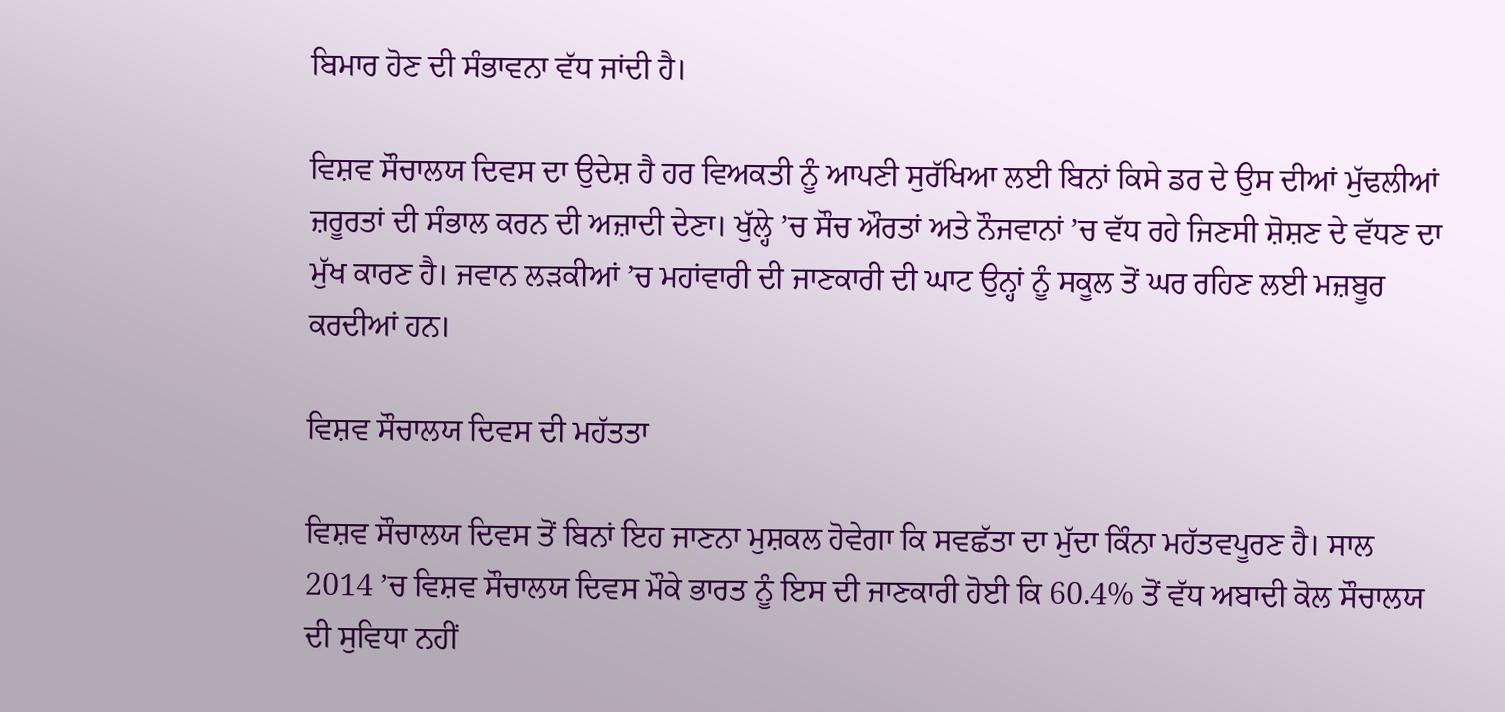ਬਿਮਾਰ ਹੋਣ ਦੀ ਸੰਭਾਵਨਾ ਵੱਧ ਜਾਂਦੀ ਹੈ।

ਵਿਸ਼ਵ ਸੌਚਾਲਯ ਦਿਵਸ ਦਾ ਉਦੇਸ਼ ਹੈ ਹਰ ਵਿਅਕਤੀ ਨੂੰ ਆਪਣੀ ਸੁਰੱਖਿਆ ਲਈ ਬਿਨਾਂ ਕਿਸੇ ਡਰ ਦੇ ਉਸ ਦੀਆਂ ਮੁੱਢਲੀਆਂ ਜ਼ਰੂਰਤਾਂ ਦੀ ਸੰਭਾਲ ਕਰਨ ਦੀ ਅਜ਼ਾਦੀ ਦੇਣਾ। ਖੁੱਲ੍ਹੇ ’ਚ ਸੌਚ ਔਰਤਾਂ ਅਤੇ ਨੌਜਵਾਨਾਂ ’ਚ ਵੱਧ ਰਹੇ ਜਿਣਸੀ ਸ਼ੋਸ਼ਣ ਦੇ ਵੱਧਣ ਦਾ ਮੁੱਖ ਕਾਰਣ ਹੈ। ਜਵਾਨ ਲੜਕੀਆਂ ’ਚ ਮਹਾਂਵਾਰੀ ਦੀ ਜਾਣਕਾਰੀ ਦੀ ਘਾਟ ਉਨ੍ਹਾਂ ਨੂੰ ਸਕੂਲ ਤੋਂ ਘਰ ਰਹਿਣ ਲਈ ਮਜ਼ਬੂਰ ਕਰਦੀਆਂ ਹਨ।

ਵਿਸ਼ਵ ਸੌਚਾਲਯ ਦਿਵਸ ਦੀ ਮਹੱਤਤਾ

ਵਿਸ਼ਵ ਸੌਚਾਲਯ ਦਿਵਸ ਤੋਂ ਬਿਨਾਂ ਇਹ ਜਾਣਨਾ ਮੁਸ਼ਕਲ ਹੋਵੇਗਾ ਕਿ ਸਵਛੱਤਾ ਦਾ ਮੁੱਦਾ ਕਿੰਨਾ ਮਹੱਤਵਪੂਰਣ ਹੈ। ਸਾਲ 2014 ’ਚ ਵਿਸ਼ਵ ਸੌਚਾਲਯ ਦਿਵਸ ਮੌਕੇ ਭਾਰਤ ਨੂੰ ਇਸ ਦੀ ਜਾਣਕਾਰੀ ਹੋਈ ਕਿ 60.4% ਤੋਂ ਵੱਧ ਅਬਾਦੀ ਕੋਲ ਸੌਚਾਲਯ ਦੀ ਸੁਵਿਧਾ ਨਹੀਂ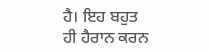ਹੈ। ਇਹ ਬਹੁਤ ਹੀ ਹੈਰਾਨ ਕਰਨ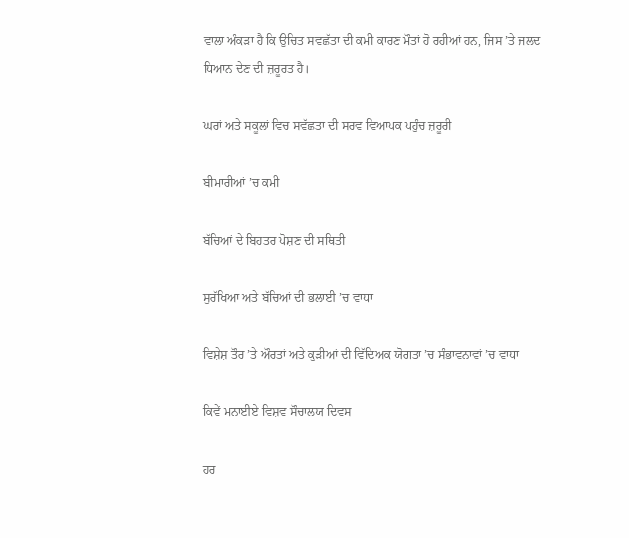ਵਾਲਾ ਅੰਕੜਾ ਹੈ ਕਿ ਉਚਿਤ ਸਵਛੱਤਾ ਦੀ ਕਮੀ ਕਾਰਣ ਮੌਤਾਂ ਹੋ ਰਹੀਆਂ ਹਨ, ਜਿਸ ’ਤੇ ਜਲਦ ਧਿਆਨ ਦੇਣ ਦੀ ਜ਼ਰੂਰਤ ਹੈ।

ਘਰਾਂ ਅਤੇ ਸਕੂਲਾਂ ਵਿਚ ਸਵੱਛਤਾ ਦੀ ਸਰਵ ਵਿਆਪਕ ਪਹੁੰਚ ਜ਼ਰੂਰੀ

ਬੀਮਾਰੀਆਂ ’ਚ ਕਮੀ

ਬੱਚਿਆਂ ਦੇ ਬਿਹਤਰ ਪੋਸ਼ਣ ਦੀ ਸਥਿਤੀ

ਸੁਰੱਖਿਆ ਅਤੇ ਬੱਚਿਆਂ ਦੀ ਭਲਾਈ ’ਚ ਵਾਧਾ

ਵਿਸ਼ੇਸ਼ ਤੌਰ ’ਤੇ ਔਰਤਾਂ ਅਤੇ ਕੁੜੀਆਂ ਦੀ ਵਿੱਦਿਅਕ ਯੋਗਤਾ ’ਚ ਸੰਭਾਵਨਾਵਾਂ ’ਚ ਵਾਧਾ

ਕਿਵੇਂ ਮਨਾਈਏ ਵਿਸ਼ਵ ਸੌਚਾਲਯ ਦਿਵਸ

ਹਰ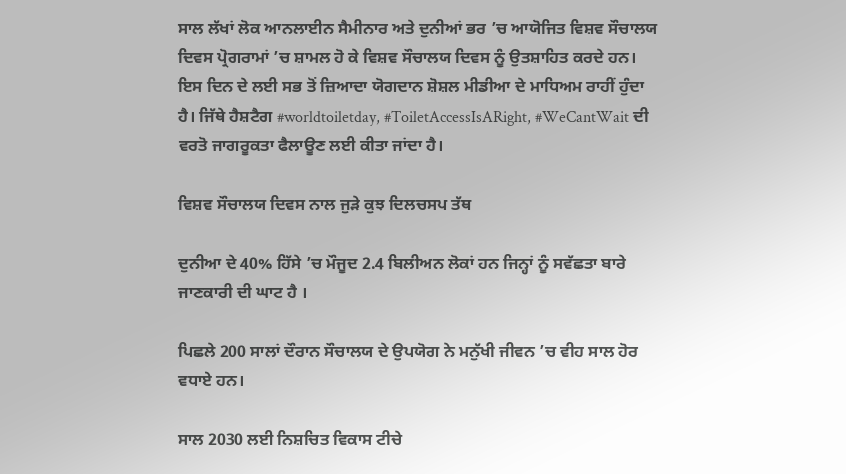ਸਾਲ ਲੱਖਾਂ ਲੋਕ ਆਨਲਾਈਨ ਸੈਮੀਨਾਰ ਅਤੇ ਦੁਨੀਆਂ ਭਰ ’ਚ ਆਯੋਜਿਤ ਵਿਸ਼ਵ ਸੌਚਾਲਯ ਦਿਵਸ ਪ੍ਰੋਗਰਾਮਾਂ ’ਚ ਸ਼ਾਮਲ ਹੋ ਕੇ ਵਿਸ਼ਵ ਸੌਚਾਲਯ ਦਿਵਸ ਨੂੰ ਉਤਸ਼ਾਹਿਤ ਕਰਦੇ ਹਨ। ਇਸ ਦਿਨ ਦੇ ਲਈ ਸਭ ਤੋਂ ਜ਼ਿਆਦਾ ਯੋਗਦਾਨ ਸ਼ੋਸ਼ਲ ਮੀਡੀਆ ਦੇ ਮਾਧਿਅਮ ਰਾਹੀਂ ਹੁੰਦਾ ਹੈ। ਜਿੱਥੇ ਹੈਸ਼ਟੈਗ #worldtoiletday, #ToiletAccessIsARight, #WeCantWait ਦੀ ਵਰਤੋ ਜਾਗਰੂਕਤਾ ਫੈਲਾਊਣ ਲਈ ਕੀਤਾ ਜਾਂਦਾ ਹੈ।

ਵਿਸ਼ਵ ਸੌਚਾਲਯ ਦਿਵਸ ਨਾਲ ਜੁੜੇ ਕੁਝ ਦਿਲਚਸਪ ਤੱਥ

ਦੁਨੀਆ ਦੇ 40% ਹਿੱਸੇ ’ਚ ਮੌਜੂਦ 2.4 ਬਿਲੀਅਨ ਲੋਕਾਂ ਹਨ ਜਿਨ੍ਹਾਂ ਨੂੰ ਸਵੱਛਤਾ ਬਾਰੇ ਜਾਣਕਾਰੀ ਦੀ ਘਾਟ ਹੈ ।

ਪਿਛਲੇ 200 ਸਾਲਾਂ ਦੌਰਾਨ ਸੌਚਾਲਯ ਦੇ ਉਪਯੋਗ ਨੇ ਮਨੁੱਖੀ ਜੀਵਨ ’ਚ ਵੀਹ ਸਾਲ ਹੋਰ ਵਧਾਏ ਹਨ।

ਸਾਲ 2030 ਲਈ ਨਿਸ਼ਚਿਤ ਵਿਕਾਸ ਟੀਚੇ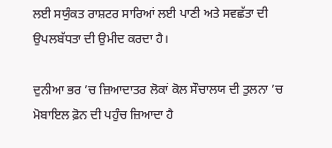ਲਈ ਸਯੁੰਕਤ ਰਾਸ਼ਟਰ ਸਾਰਿਆਂ ਲਈ ਪਾਣੀ ਅਤੇ ਸਵਛੱਤਾ ਦੀ ਉਪਲਬੱਧਤਾ ਦੀ ਉਮੀਦ ਕਰਦਾ ਹੈ।

ਦੁਨੀਆ ਭਰ ’ਚ ਜ਼ਿਆਦਾਤਰ ਲੋਕਾਂ ਕੋਲ ਸੌਚਾਲਯ ਦੀ ਤੁਲਨਾ ’ਚ ਮੋਬਾਇਲ ਫ਼ੋਨ ਦੀ ਪਹੁੰਚ ਜ਼ਿਆਦਾ ਹੈ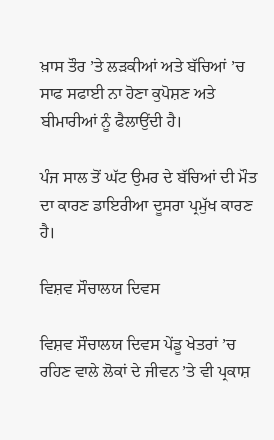ਖ਼ਾਸ ਤੌਰ ’ਤੇ ਲੜਕੀਆਂ ਅਤੇ ਬੱਚਿਆਂ ’ਚ ਸਾਫ ਸਫਾਈ ਨਾ ਹੋਣਾ ਕੁਪੋਸ਼ਣ ਅਤੇ ਬੀਮਾਰੀਆਂ ਨੂੰ ਫੈਲਾਉਂਦੀ ਹੈ।

ਪੰਜ ਸਾਲ ਤੋਂ ਘੱਟ ਉਮਰ ਦੇ ਬੱਚਿਆਂ ਦੀ ਮੌਤ ਦਾ ਕਾਰਣ ਡਾਇਰੀਆ ਦੂਸਰਾ ਪ੍ਰਮੁੱਖ ਕਾਰਣ ਹੈ।

ਵਿਸ਼ਵ ਸੌਚਾਲਯ ਦਿਵਸ

ਵਿਸ਼ਵ ਸੌਚਾਲਯ ਦਿਵਸ ਪੇਂਡੂ ਖੇਤਰਾਂ ’ਚ ਰਹਿਣ ਵਾਲੇ ਲੋਕਾਂ ਦੇ ਜੀਵਨ ’ਤੇ ਵੀ ਪ੍ਰਕਾਸ਼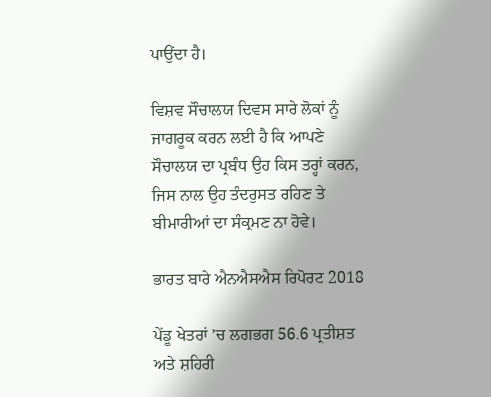ਪਾਉਂਦਾ ਹੈ।

ਵਿਸ਼ਵ ਸੌਚਾਲਯ ਦਿਵਸ ਸਾਰੇ ਲੋਕਾਂ ਨੂੰ ਜਾਗਰੂਕ ਕਰਨ ਲਈ ਹੈ ਕਿ ਆਪਣੇ ਸੌਚਾਲਯ ਦਾ ਪ੍ਰਬੰਧ ਉਹ ਕਿਸ ਤਰ੍ਹਾਂ ਕਰਨ, ਜਿਸ ਨਾਲ ਉਹ ਤੰਦਰੁਸਤ ਰਹਿਣ ਤੇ ਬੀਮਾਰੀਆਂ ਦਾ ਸੰਕ੍ਰਮਣ ਨਾ ਹੋਵੇ।

ਭਾਰਤ ਬਾਰੇ ਐਨਐਸਐਸ ਰਿਪੋਰਟ 2018

ਪੇਂਡੂ ਖੇਤਰਾਂ ’ਚ ਲਗਭਗ 56.6 ਪ੍ਰਤੀਸ਼ਤ ਅਤੇ ਸ਼ਹਿਰੀ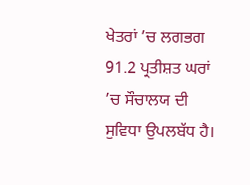ਖੇਤਰਾਂ ’ਚ ਲਗਭਗ 91.2 ਪ੍ਰਤੀਸ਼ਤ ਘਰਾਂ ’ਚ ਸੌਚਾਲਯ ਦੀ ਸੁਵਿਧਾ ਉਪਲਬੱਧ ਹੈ।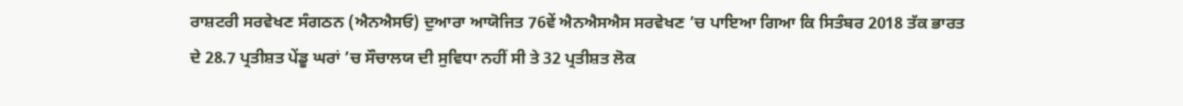ਰਾਸ਼ਟਰੀ ਸਰਵੇਖਣ ਸੰਗਠਨ (ਐਨਐਸਓ) ਦੁਆਰਾ ਆਯੋਜਿਤ 76ਵੇਂ ਐਨਐਸਐਸ ਸਰਵੇਖਣ ’ਚ ਪਾਇਆ ਗਿਆ ਕਿ ਸਿਤੰਬਰ 2018 ਤੱਕ ਭਾਰਤ ਦੇ 28.7 ਪ੍ਰਤੀਸ਼ਤ ਪੇਂਡੂ ਘਰਾਂ ’ਚ ਸੌਚਾਲਯ ਦੀ ਸੁਵਿਧਾ ਨਹੀਂ ਸੀ ਤੇ 32 ਪ੍ਰਤੀਸ਼ਤ ਲੋਕ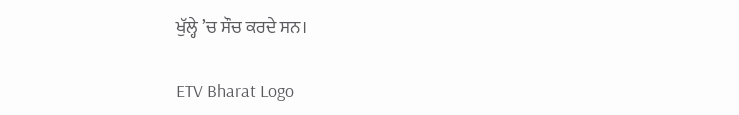ਖੁੱਲ੍ਹੇ ’ਚ ਸੌਚ ਕਰਦੇ ਸਨ।

ETV Bharat Logo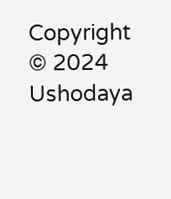Copyright © 2024 Ushodaya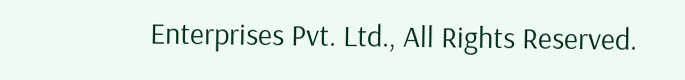Enterprises Pvt. Ltd., All Rights Reserved.